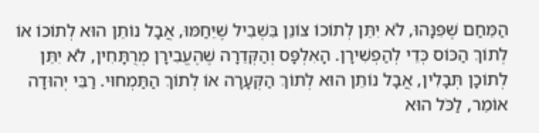הַמֵּחַם שֶׁפִּנָּהוּ, לֹא יִתֵּן לְתוֹכוֹ צוֹנֵן בִּשְׁבִיל שֶׁיֵּחַמּוּ, אֲבָל נוֹתֵן הוּא לְתוֹכוֹ אוֹ לְתוֹךְ הַכּוֹס כְּדֵי לְהַפְשִׁירָן. הָאִלְפָּס וְהַקְּדֵרָה שֶׁהֶעֱבִירָן מְרֻתָּחִין, לֹא יִתֵּן לְתוֹכָן תְּבָלִין, אֲבָל נוֹתֵן הוּא לְתוֹךְ הַקְּעָרָה אוֹ לְתוֹךְ הַתַּמְחוּי. רַבִּי יְהוּדָה אוֹמֵר, לַכֹּל הוּא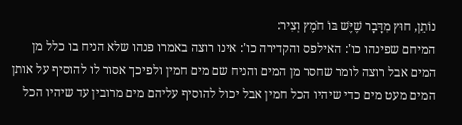נוֹתֵן, חוּץ מִדָּבָר שֶׁיֶּשׁ בּוֹ חֹמֶץ וְצִיר:
המיחם שפינהו כו': האילפס והקדירה כו': אינו רוצה באמרו פנהו שלא הניח בו כלל מן המים אבל רוצה לומר שחסר מן המים והניח שם מים חמין ולפיכך אסור לו להוסיף על אותן המים מעט מים כדי שיהיו הכל חמין אבל יכול להוסיף עליהם מים מרובין עד שיהיו הכל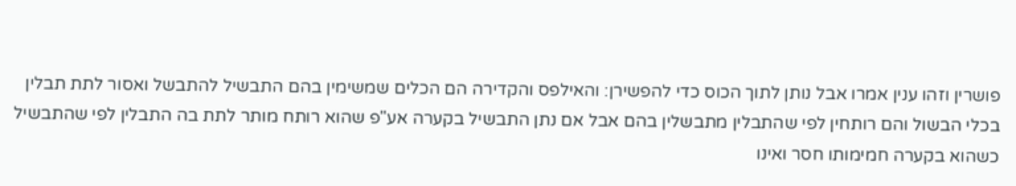פושרין וזהו ענין אמרו אבל נותן לתוך הכוס כדי להפשירן: והאילפס והקדירה הם הכלים שמשימין בהם התבשיל להתבשל ואסור לתת תבלין בכלי הבשול והם רותחין לפי שהתבלין מתבשלין בהם אבל אם נתן התבשיל בקערה אע"פ שהוא רותח מותר לתת בה התבלין לפי שהתבשיל כשהוא בקערה חמימותו חסר ואינו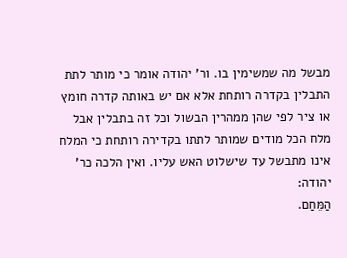מבשל מה שמשימין בו. ור' יהודה אומר כי מותר לתת התבלין בקדרה רותחת אלא אם יש באותה קדרה חומץ או ציר לפי שהן ממהרין הבשול וכל זה בתבלין אבל מלח הכל מודים שמותר לתתו בקדירה רותחת כי המלח אינו מתבשל עד שישלוט האש עליו. ואין הלכה כר' יהודה:
הַמֵּחַם.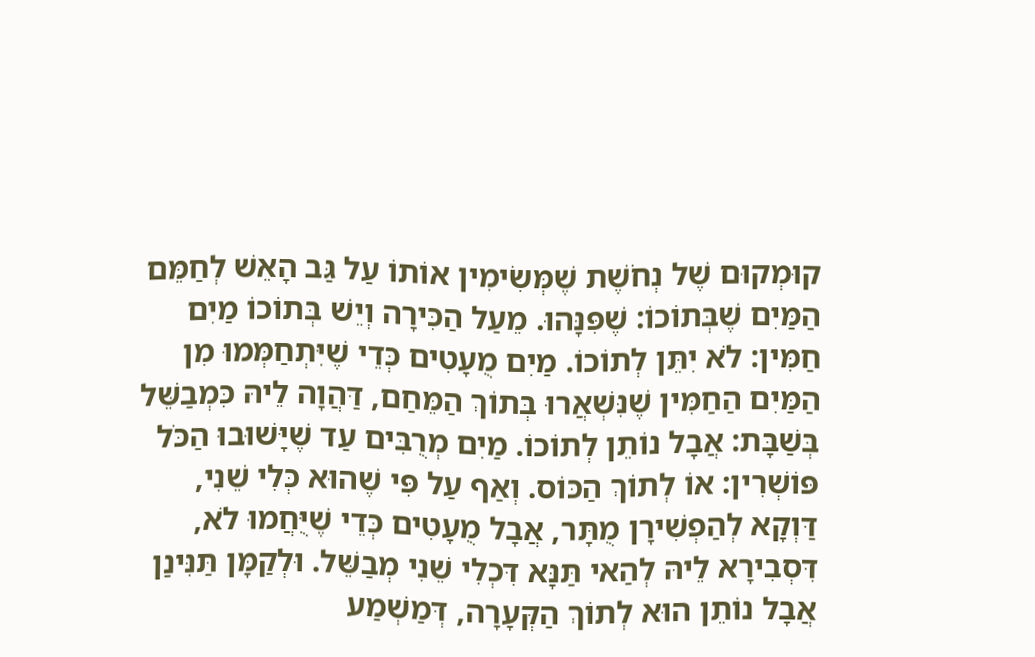קוּמְקוּם שֶׁל נְחֹשֶׁת שֶׁמְּשִׂימִין אוֹתוֹ עַל גַּב הָאֵשׁ לְחַמֵּם הַמַּיִם שֶׁבְּתוֹכוֹ: שֶׁפִּנָּהוּ. מֵעַל הַכִּירָה וְיֵשׁ בְּתוֹכוֹ מַיִם חַמִּין: לֹא יִתֵּן לְתוֹכוֹ. מַיִם מֻעָטִים כְּדֵי שֶׁיִּתְחַמְּמוּ מִן הַמַּיִם הַחַמִּין שֶׁנִּשְׁאֲרוּ בְּתוֹךְ הַמֵּחַם, דַּהֲוָה לֵיהּ כִּמְבַשֵּׁל בְּשַׁבָּת: אֲבָל נוֹתֵן לְתוֹכוֹ. מַיִם מְרֻבִּים עַד שֶׁיָּשׁוּבוּ הַכֹּל פּוֹשְׁרִין: אוֹ לְתוֹךְ הַכּוֹס. וְאַף עַל פִּי שֶׁהוּא כְּלִי שֵׁנִי, דַּוְקָא לְהַפְשִׁירָן מֻתָּר, אֲבָל מֻעָטִים כְּדֵי שֶׁיֻּחֲמוּ לֹא, דִּסְבִירָא לֵיהּ לְהַאי תַּנָּא דִּכְלִי שֵׁנִי מְבַשֵּׁל. וּלְקַמָּן תַּנִּינַן אֲבָל נוֹתֵן הוּא לְתוֹךְ הַקְּעָרָה, דְּמַשְׁמַע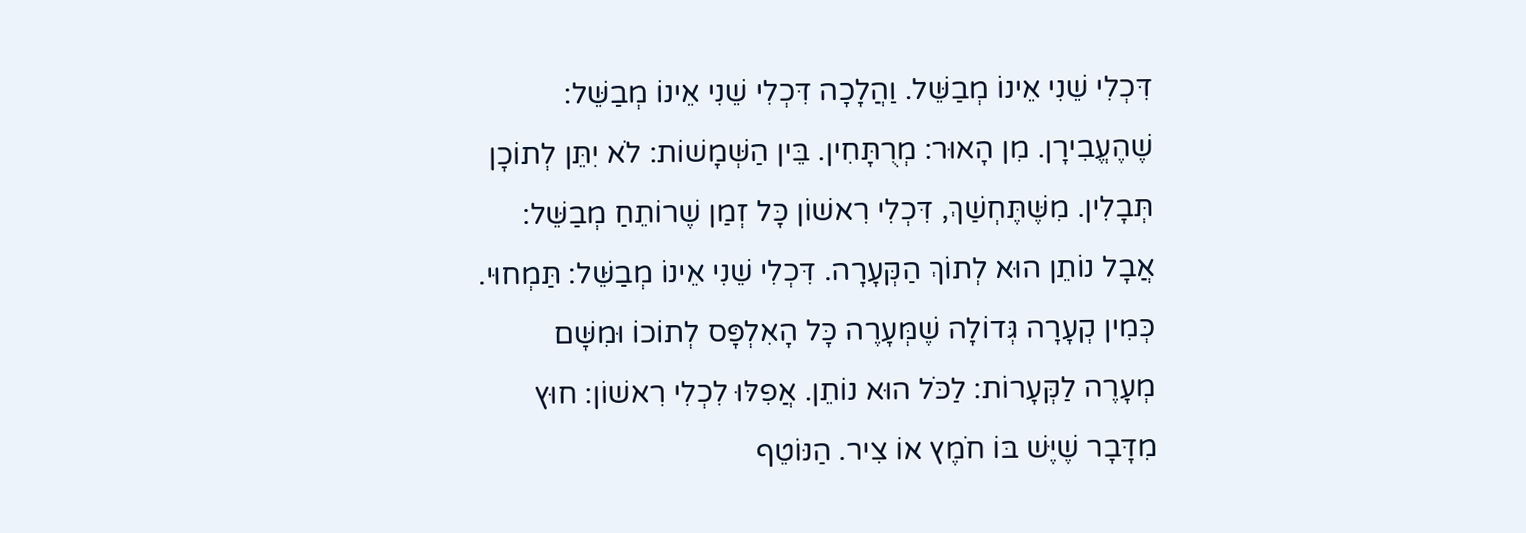דִּכְלִי שֵׁנִי אֵינוֹ מְבַשֵּׁל. וַהֲלָכָה דִּכְלִי שֵׁנִי אֵינוֹ מְבַשֵּׁל: שֶׁהֶעֱבִירָן. מִן הָאוּר: מְרֻתָּחִין. בֵּין הַשְּׁמָשׁוֹת: לֹא יִתֵּן לְתוֹכָן תְּבָלִין. מִשֶּׁתֶּחְשַׁךְ, דִּכְלִי רִאשׁוֹן כָּל זְמַן שֶׁרוֹתֵחַ מְבַשֵּׁל: אֲבָל נוֹתֵן הוּא לְתוֹךְ הַקְּעָרָה. דִּכְלִי שֵׁנִי אֵינוֹ מְבַשֵּׁל: תַּמְחוּי. כְּמִין קְעָרָה גְּדוֹלָה שֶׁמְּעָרֶה כָּל הָאִלְפָּס לְתוֹכוֹ וּמִשָּׁם מְעָרֶה לַקְּעָרוֹת: לַכֹּל הוּא נוֹתֵן. אֲפִלּוּ לִכְלִי רִאשׁוֹן: חוּץ מִדָּבָר שֶׁיֶּשׁ בּוֹ חֹמֶץ אוֹ צִיר. הַנּוֹטֵף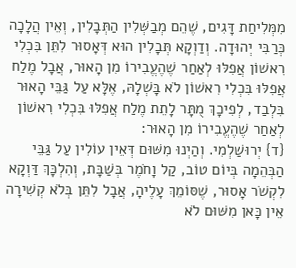מִמְּלִיחַת דָּגִים, שֶׁהֵם מְבַשְּׁלִין הַתְּבָלִין, וְאֵין הֲלָכָה כְּרַבִּי יְהוּדָה. וְדַוְקָא תְּבָלִין הוּא דְּאָסוּר לִתֵּן בִּכְלִי רִאשׁוֹן אֲפִלּוּ לְאַחַר שֶׁהֶעֱבִירוֹ מִן הָאוּר, אֲבָל מֶלַח אֲפִלּוּ בִּכְלִי רִאשׁוֹן לֹא בָּשְׁלָהּ, אֶלָּא עַל גַּבֵּי הָאוּר בִּלְבַד, לְפִיכָךְ מֻתָּר לָתֵת מֶלַח אֲפִלּוּ בִּכְלִי רִאשׁוֹן לְאַחַר שֶׁהֶעֱבִירוֹ מִן הָאוּר:
{ד} יְרוּשַׁלְמִי. וְהַיְנוּ מִשּׁוּם דְּאֵין עוֹלִין עַל גַּבֵּי הַבְּהֵמָה בְּיוֹם טוֹב, קַל וָחֹמֶר בְּשַׁבָּת, וְהִלְכָּךְ דַּוְקָא לִקְשֹׁר אָסוּר, שֶׁסּוֹמֵךְ עָלֶיהָ, אֲבָל לִתֵּן בְּלֹא קְשִׁירָה אֵין כָּאן מִשּׁוּם לֹא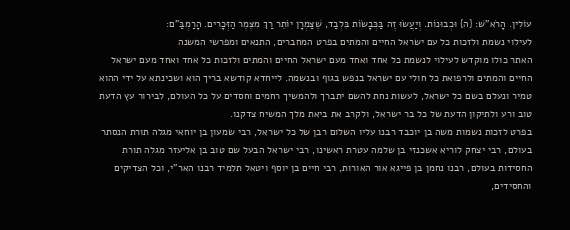עוֹלִין. הָרֹא"שׁ: {ה} וּכְבוּנוֹת. וְיַעֲשׂוּ זֶה בַּכְּבָשׂוֹת בִּלְבַד, שֶׁצַּמְרָן יוֹתֵר רַךְ מִצֶּמֶר הַזְּכָרִים. הָרַמְבַּ"ם:
לעילוי נשמת ולזכות כל עם ישראל החיים והמתים בפרט המחברים, התנאים ומפרשי המשנה
האתר כולו מוקדש לעילוי לנשמת כל אחד ואחד מעם ישראל החיים והמתים ולזכות כל אחד ואחד מעם ישראל החיים והמתים ולרפואת כל חולי עם ישראל בנפש בגוף ובנשמה. לייחדא קודשא בריך הוא ושכינתא על ידי ההוא טמיר ונעלם בשם כל ישראל, לעשות נחת להשם יתברך ולהמשיך רחמים וחסדים על כל העולם, לבירור עץ הדעת טוב ורע ולתיקון הדעת של כל בר ישראל, ולקרב את ביאת מלך המשיח צדקנו.
בפרט לזכות נשמות משה בן יוכבד רבנו עליו השלום רבן של כל ישראל, רבי שמעון בן יוחאי מגלה תורת הנסתר בעולם, רבי יצחק לוריא אשכנזי בן שלמה עטרת ראשינו, רבי ישראל הבעל שם טוב בן אליעזר מגלה תורת החסידות בעולם, רבנו נחמן בן פייגא אור האורות, רבי חיים בן יוסף ויטאל תלמיד רבנו האר"י, וכל הצדיקים והחסידים,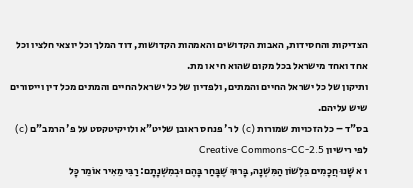הצדיקות והחסידות, האבות הקדושים והאמהות הקדושות, דוד המלך וכל יוצאי חלציו וכל אחד ואחד מישראל בכל מקום שהוא חי או מת.
ותיקון של כל ישראל החיים והמתים, ולפדיון של כל ישראל החיים והמתים מכל דין וייסורים שיש עליהם.
בס"ד – כל הזכויות שמורות (c) ל ר' פנחס ראובן שליט"א ולויקיטקסט על פ' הרמב"ם (c) לפי רישיון Creative Commons-CC-2.5
ו א שָׁנוּ חֲכָמִים בִּלְשׁוֹן הַמִּשְׁנָה, בָּרוּךְ שֶׁבָּחַר בָּהֶם וּבְמִשְׁנָתָם: רַבִּי מֵאִיר אוֹמֵר כָּל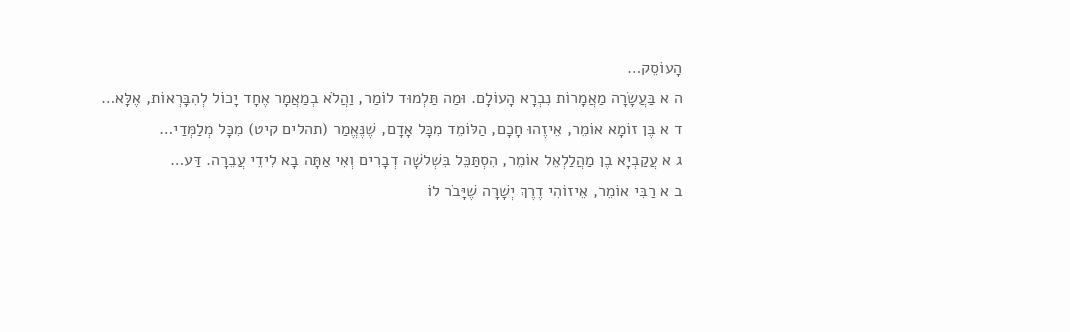הָעוֹסֵק…
ה א בַּעֲשָׂרָה מַאֲמָרוֹת נִבְרָא הָעוֹלָם. וּמַה תַּלְמוּד לוֹמַר, וַהֲלֹא בְמַאֲמָר אֶחָד יָכוֹל לְהִבָּרְאוֹת, אֶלָּא…
ד א בֶּן זוֹמָא אוֹמֵר, אֵיזֶהוּ חָכָם, הַלּוֹמֵד מִכָּל אָדָם, שֶׁנֶּאֱמַר (תהלים קיט) מִכָּל מְלַמְּדַי…
ג א עֲקַבְיָא בֶן מַהֲלַלְאֵל אוֹמֵר, הִסְתַּכֵּל בִּשְׁלשָׁה דְבָרִים וְאִי אַתָּה בָא לִידֵי עֲבֵרָה. דַּע…
ב א רַבִּי אוֹמֵר, אֵיזוֹהִי דֶרֶךְ יְשָׁרָה שֶׁיָּבֹר לוֹ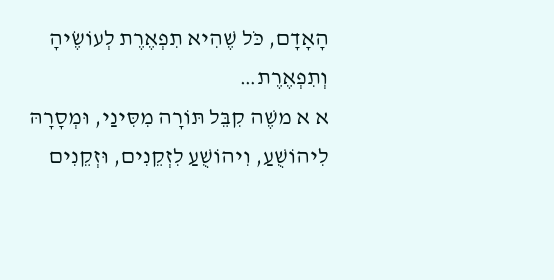הָאָדָם, כֹּל שֶׁהִיא תִפְאֶרֶת לְעוֹשֶׂיהָ וְתִפְאֶרֶת…
א א משֶׁה קִבֵּל תּוֹרָה מִסִּינַי, וּמְסָרָהּ לִיהוֹשֻׁעַ, וִיהוֹשֻׁעַ לִזְקֵנִים, וּזְקֵנִים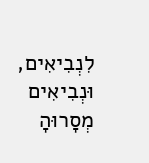לִנְבִיאִים, וּנְבִיאִים מְסָרוּהָ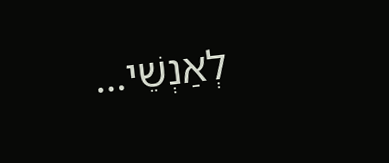לְאַנְשֵׁי…